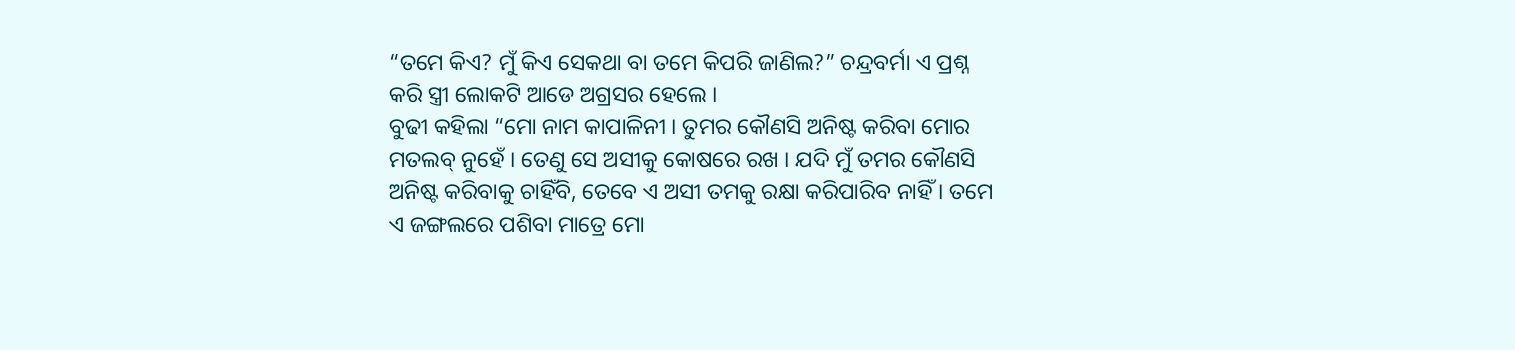“ତମେ କିଏ? ମୁଁ କିଏ ସେକଥା ବା ତମେ କିପରି ଜାଣିଲ?” ଚନ୍ଦ୍ରବର୍ମା ଏ ପ୍ରଶ୍ନ କରି ସ୍ତ୍ରୀ ଲୋକଟି ଆଡେ ଅଗ୍ରସର ହେଲେ ।
ବୁଢୀ କହିଲା “ମୋ ନାମ କାପାଳିନୀ । ତୁମର କୌଣସି ଅନିଷ୍ଟ କରିବା ମୋର ମତଲବ୍ ନୁହେଁ । ତେଣୁ ସେ ଅସୀକୁ କୋଷରେ ରଖ । ଯଦି ମୁଁ ତମର କୌଣସି ଅନିଷ୍ଟ କରିବାକୁ ଚାହିଁବି, ତେବେ ଏ ଅସୀ ତମକୁ ରକ୍ଷା କରିପାରିବ ନାହିଁ । ତମେ ଏ ଜଙ୍ଗଲରେ ପଶିବା ମାତ୍ରେ ମୋ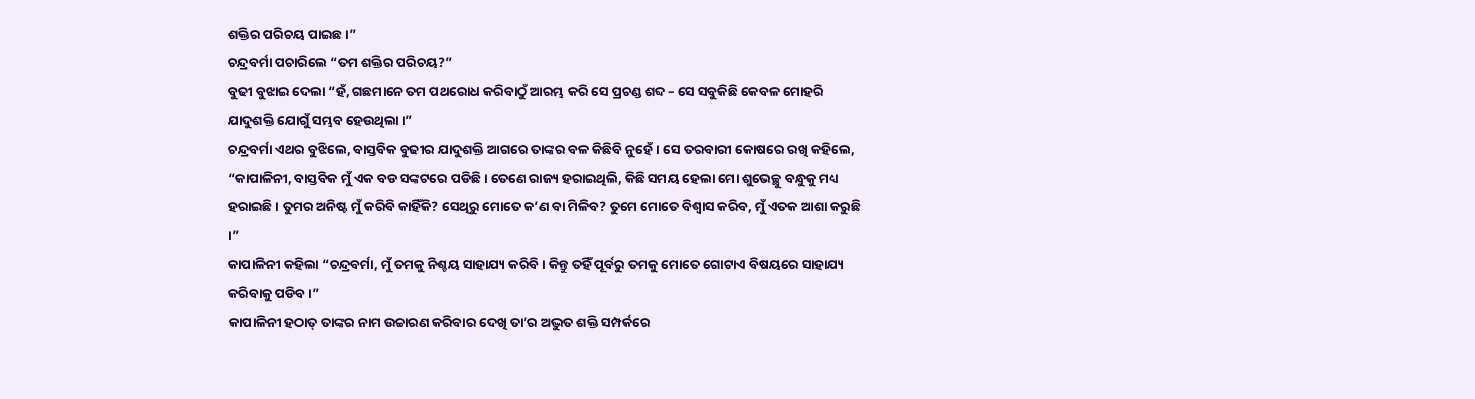ଶକ୍ତିର ପରିଚୟ ପାଇଛ ।”
ଚନ୍ଦ୍ରବର୍ମା ପଚାରିଲେ “ତମ ଶକ୍ତିର ପରିଚୟ?”
ବୁଢୀ ବୁଝାଇ ଦେଲା “ହଁ, ଗଛମାନେ ତମ ପଥରୋଧ କରିବାଠୁଁ ଆରମ୍ଭ କରି ସେ ପ୍ରଚଣ୍ଡ ଶବ୍ଦ – ସେ ସବୁକିଛି କେବଳ ମୋହରି ଯାଦୁଶକ୍ତି ଯୋଗୁଁ ସମ୍ଭବ ହେଉଥିଲା ।”
ଚନ୍ଦ୍ରବର୍ମା ଏଥର ବୁଝିଲେ, ବାସ୍ତବିକ ବୁଢୀର ଯାଦୁଶକ୍ତି ଆଗରେ ତାଙ୍କର ବଳ କିଛିବି ନୁହେଁ । ସେ ତରବାରୀ କୋଷରେ ରଖି କହିଲେ, “କାପାଳିନୀ, ବାସ୍ତବିକ ମୁଁ ଏକ ବଡ ସଙ୍କଟରେ ପଡିଛି । ତେଣେ ରାଜ୍ୟ ହରାଇଥିଲି, କିଛି ସମୟ ହେଲା ମୋ ଶୁଭେଚ୍ଛୁ ବନ୍ଧୁକୁ ମଧ୍ୟ ହରାଇଛି । ତୁମର ଅନିଷ୍ଟ ମୁଁ କରିବି କାହିଁକି? ସେଥିରୁ ମୋତେ କ’ଣ ବା ମିଳିବ? ତୁମେ ମୋତେ ବିଶ୍ୱାସ କରିବ, ମୁଁ ଏତକ ଆଶା କରୁଛି ।”
କାପାଳିନୀ କହିଲା “ଚନ୍ଦ୍ରବର୍ମା, ମୁଁ ତମକୁ ନିଶ୍ଚୟ ସାହାଯ୍ୟ କରିବି । କିନ୍ତୁ ତହିଁ ପୂର୍ବରୁ ତମକୁ ମୋତେ ଗୋଟାଏ ବିଷୟରେ ସାହାଯ୍ୟ କରିବାକୁ ପଡିବ ।”
କାପାଳିନୀ ହଠାତ୍ ତାଙ୍କର ନାମ ଉଚ୍ଚାରଣ କରିବାର ଦେଖି ତା’ର ଅଦ୍ଭୁତ ଶକ୍ତି ସମ୍ପର୍କରେ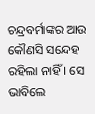ଚନ୍ଦ୍ରବର୍ମାଙ୍କର ଆଉ କୌଣସି ସନ୍ଦେହ ରହିଲା ନାହିଁ । ସେ ଭାବିଲେ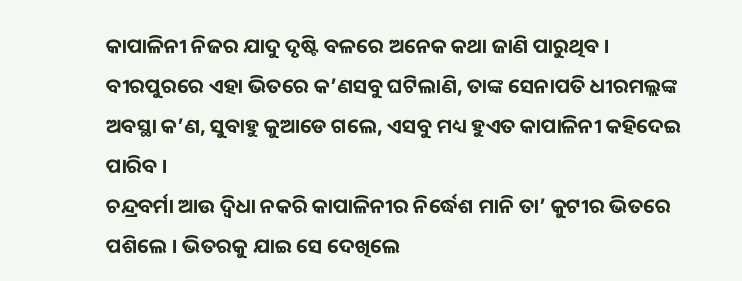କାପାଳିନୀ ନିଜର ଯାଦୁ ଦୃଷ୍ଟି ବଳରେ ଅନେକ କଥା ଜାଣି ପାରୁଥିବ । ବୀରପୁରରେ ଏହା ଭିତରେ କ’ଣସବୁ ଘଟିଲାଣି, ତାଙ୍କ ସେନାପତି ଧୀରମଲ୍ଲଙ୍କ ଅବସ୍ଥା କ’ଣ, ସୁବାହୁ କୁଆଡେ ଗଲେ, ଏସବୁ ମଧ୍ୟ ହୁଏତ କାପାଳିନୀ କହିଦେଇ ପାରିବ ।
ଚନ୍ଦ୍ରବର୍ମା ଆଉ ଦ୍ୱିଧା ନକରି କାପାଳିନୀର ନିର୍ଦ୍ଧେଶ ମାନି ତା’ କୁଟୀର ଭିତରେ ପଶିଲେ । ଭିତରକୁ ଯାଇ ସେ ଦେଖିଲେ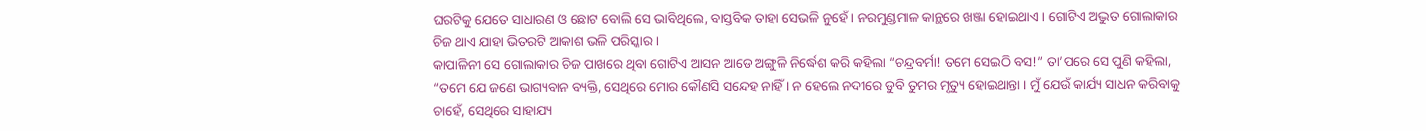ଘରଟିକୁ ଯେତେ ସାଧାରଣ ଓ ଛୋଟ ବୋଲି ସେ ଭାବିଥିଲେ, ବାସ୍ତବିକ ତାହା ସେଭଳି ନୁହେଁ । ନରମୁଣ୍ଡମାଳ କାନ୍ଥରେ ଖଞ୍ଜା ହୋଇଥାଏ । ଗୋଟିଏ ଅଦ୍ଭୁତ ଗୋଲାକାର ଚିଜ ଥାଏ ଯାହା ଭିତରଟି ଆକାଶ ଭଳି ପରିସ୍କାର ।
କାପାଳିନୀ ସେ ଗୋଲାକାର ଚିଜ ପାଖରେ ଥିବା ଗୋଟିଏ ଆସନ ଆଡେ ଅଙ୍ଗୁଳି ନିର୍ଦ୍ଧେଶ କରି କହିଲା “ଚନ୍ଦ୍ରବର୍ମା! ତମେ ସେଇଠି ବସ!” ତା’ପରେ ସେ ପୁଣି କହିଲା, “ତମେ ଯେ ଜଣେ ଭାଗ୍ୟବାନ ବ୍ୟକ୍ତି, ସେଥିରେ ମୋର କୌଣସି ସନ୍ଦେହ ନାହିଁ । ନ ହେଲେ ନଦୀରେ ଡୁବି ତୁମର ମୃତ୍ୟୁ ହୋଇଥାନ୍ତା । ମୁଁ ଯେଉଁ କାର୍ଯ୍ୟ ସାଧନ କରିବାକୁ ଚାହେଁ, ସେଥିରେ ସାହାଯ୍ୟ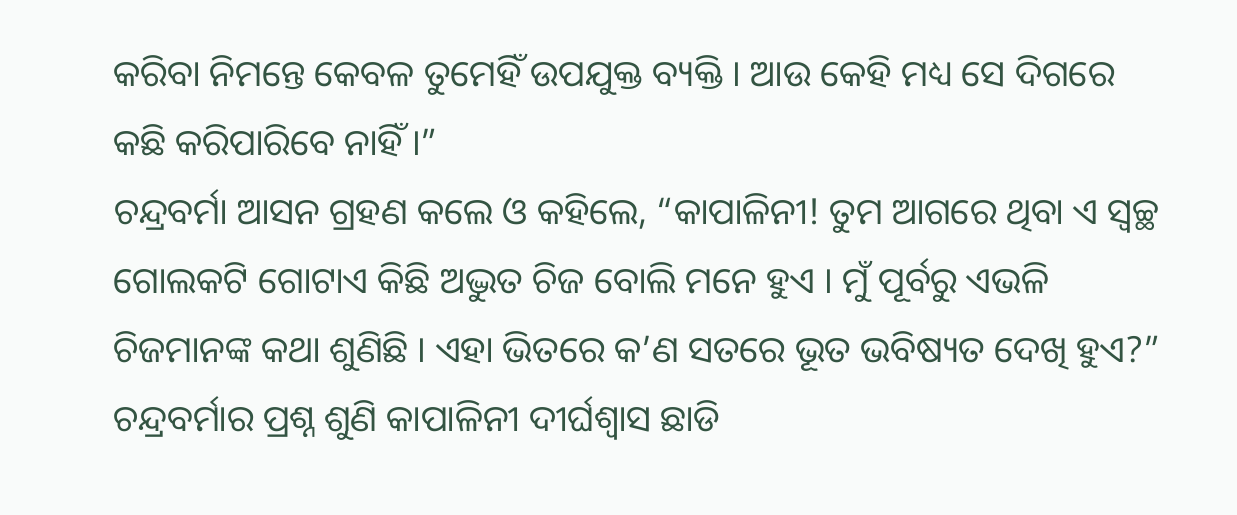କରିବା ନିମନ୍ତେ କେବଳ ତୁମେହିଁ ଉପଯୁକ୍ତ ବ୍ୟକ୍ତି । ଆଉ କେହି ମଧ୍ୟ ସେ ଦିଗରେ କଛି କରିପାରିବେ ନାହିଁ ।”
ଚନ୍ଦ୍ରବର୍ମା ଆସନ ଗ୍ରହଣ କଲେ ଓ କହିଲେ, “କାପାଳିନୀ! ତୁମ ଆଗରେ ଥିବା ଏ ସ୍ୱଚ୍ଛ ଗୋଲକଟି ଗୋଟାଏ କିଛି ଅଦ୍ଭୁତ ଚିଜ ବୋଲି ମନେ ହୁଏ । ମୁଁ ପୂର୍ବରୁ ଏଭଳି ଚିଜମାନଙ୍କ କଥା ଶୁଣିଛି । ଏହା ଭିତରେ କ’ଣ ସତରେ ଭୂତ ଭବିଷ୍ୟତ ଦେଖି ହୁଏ?”
ଚନ୍ଦ୍ରବର୍ମାର ପ୍ରଶ୍ନ ଶୁଣି କାପାଳିନୀ ଦୀର୍ଘଶ୍ୱାସ ଛାଡି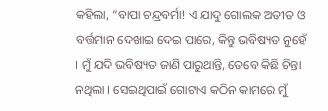କହିଲା, “ବାପା ଚନ୍ଦ୍ରବର୍ମା! ଏ ଯାଦୁ ଗୋଲକ ଅତୀତ ଓ ବର୍ତ୍ତମାନ ଦେଖାଇ ଦେଇ ପାରେ, କିନ୍ତୁ ଭବିଷ୍ୟତ ନୁହେଁ । ମୁଁ ଯଦି ଭବିଷ୍ୟତ ଜାଣି ପାରୁଥାନ୍ତି, ତେବେ କିଛି ଚିନ୍ତା ନଥିଲା । ସେଇଥିପାଇଁ ଗୋଟାଏ କଠିନ କାମରେ ମୁଁ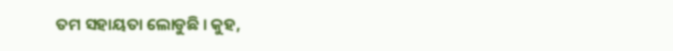ତମ ସହାୟତା ଲୋଡୁଛି । କୁହ,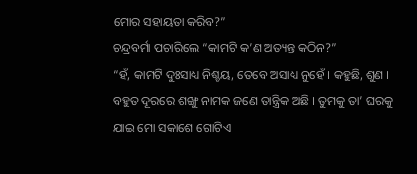ମୋର ସହାୟତା କରିବ?”
ଚନ୍ଦ୍ରବର୍ମା ପଚାରିଲେ “କାମଟି କ’ଣ ଅତ୍ୟନ୍ତ କଠିନ?”
“ହଁ, କାମଟି ଦୁଃସାଧ୍ୟ ନିଶ୍ଚୟ, ତେବେ ଅସାଧ୍ୟ ନୁହେଁ । କହୁଛି, ଶୁଣ । ବହୁତ ଦୂରରେ ଶଙ୍ଖୁ ନାମକ ଜଣେ ତାନ୍ତ୍ରିକ ଅଛି । ତୁମକୁ ତା’ ଘରକୁ ଯାଇ ମୋ ସକାଶେ ଗୋଟିଏ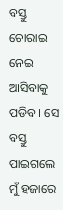ବସ୍ତୁ ଚୋରାଇ ନେଇ ଆସିବାକୁ ପଡିବ । ସେ ବସ୍ତୁ ପାଇଗଲେ ମୁଁ ହଜାରେ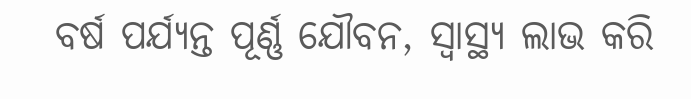ବର୍ଷ ପର୍ଯ୍ୟନ୍ତ ପୂର୍ଣ୍ଣ ଯୌବନ, ସ୍ୱାସ୍ଥ୍ୟ ଲାଭ କରି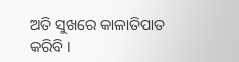ଅତି ସୁଖରେ କାଳାତିପାତ କରିବି ।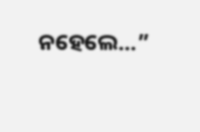ନହେଲେ…”